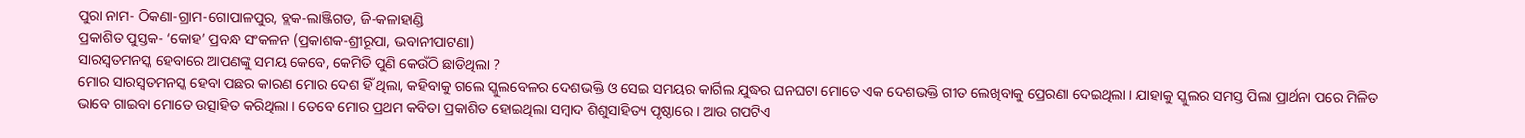ପୁରା ନାମ- ଠିକଣା-ଗ୍ରାମ-ଗୋପାଳପୁର, ବ୍ଲକ-ଲାଞ୍ଜିଗଡ, ଜି-କଳାହାଣ୍ଡି
ପ୍ରକାଶିତ ପୁସ୍ତକ- ‘କୋହ’ ପ୍ରବନ୍ଧ ସଂକଳନ (ପ୍ରକାଶକ-ଶ୍ରୀରୂପା, ଭବାନୀପାଟଣା)
ସାରସ୍ୱତମନସ୍କ ହେବାରେ ଆପଣଙ୍କୁ ସମୟ କେବେ, କେମିତି ପୁଣି କେଉଁଠି ଛାଡିଥିଲା ?
ମୋର ସାରସ୍ୱତମନସ୍କ ହେବା ପଛର କାରଣ ମୋର ଦେଶ ହିଁ ଥିଲା, କହିବାକୁ ଗଲେ ସ୍କୁଲବେଳର ଦେଶଭକ୍ତି ଓ ସେଇ ସମୟର କାର୍ଗିଲ ଯୁଦ୍ଧର ଘନଘଟା ମୋତେ ଏକ ଦେଶଭକ୍ତି ଗୀତ ଲେଖିବାକୁ ପ୍ରେରଣା ଦେଇଥିଲା । ଯାହାକୁ ସ୍କୁଲର ସମସ୍ତ ପିଲା ପ୍ରାର୍ଥନା ପରେ ମିଳିତ ଭାବେ ଗାଇବା ମୋତେ ଉତ୍ସାହିତ କରିଥିଲା । ତେବେ ମୋର ପ୍ରଥମ କବିତା ପ୍ରକାଶିତ ହୋଇଥିଲା ସମ୍ବାଦ ଶିଶୁସାହିତ୍ୟ ପୃଷ୍ଠାରେ । ଆଉ ଗପଟିଏ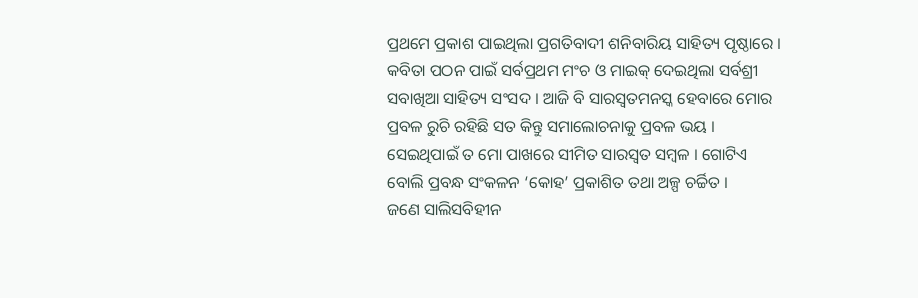ପ୍ରଥମେ ପ୍ରକାଶ ପାଇଥିଲା ପ୍ରଗତିବାଦୀ ଶନିବାରିୟ ସାହିତ୍ୟ ପୃଷ୍ଠାରେ । କବିତା ପଠନ ପାଇଁ ସର୍ବପ୍ରଥମ ମଂଚ ଓ ମାଇକ୍ ଦେଇଥିଲା ସର୍ବଶ୍ରୀ ସବାଖିଆ ସାହିତ୍ୟ ସଂସଦ । ଆଜି ବି ସାରସ୍ୱତମନସ୍କ ହେବାରେ ମୋର ପ୍ରବଳ ରୁଚି ରହିଛି ସତ କିନ୍ତୁ ସମାଲୋଚନାକୁ ପ୍ରବଳ ଭୟ । ସେଇଥିପାଇଁ ତ ମୋ ପାଖରେ ସୀମିତ ସାରସ୍ୱତ ସମ୍ବଳ । ଗୋଟିଏ ବୋଲି ପ୍ରବନ୍ଧ ସଂକଳନ ‘କୋହ’ ପ୍ରକାଶିତ ତଥା ଅଳ୍ପ ଚର୍ଚ୍ଚିତ ।
ଜଣେ ସାଲିସବିହୀନ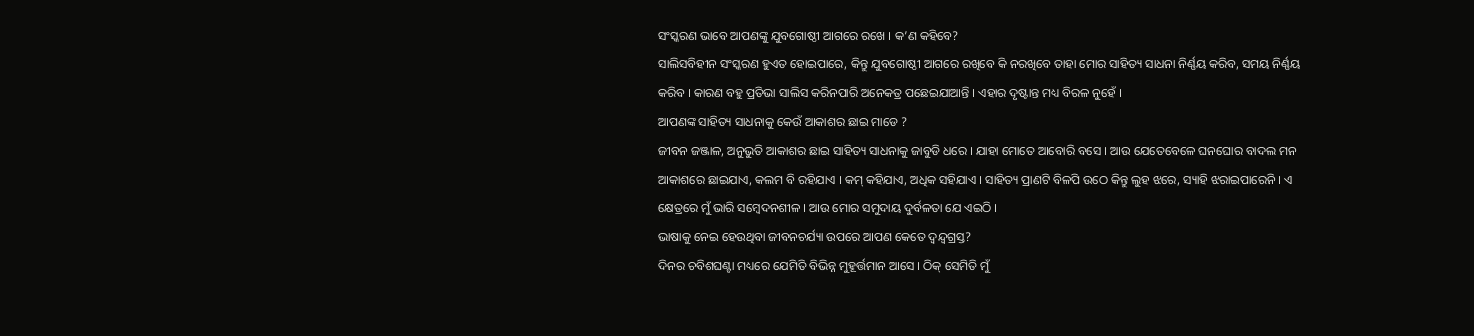ସଂସ୍କରଣ ଭାବେ ଆପଣଙ୍କୁ ଯୁବଗୋଷ୍ଠୀ ଆଗରେ ରଖେ । କ’ଣ କହିବେ?
ସାଲିସବିହୀନ ସଂସ୍କରଣ ହୁଏତ ହୋଇପାରେ, କିନ୍ତୁ ଯୁବଗୋଷ୍ଠୀ ଆଗରେ ରଖିବେ କି ନରଖିବେ ତାହା ମୋର ସାହିତ୍ୟ ସାଧନା ନିର୍ଣ୍ଣୟ କରିବ, ସମୟ ନିର୍ଣ୍ଣୟ କରିବ । କାରଣ ବହୁ ପ୍ରତିଭା ସାଲିସ କରିନପାରି ଅନେକତ୍ର ପଛେଇଯାଆନ୍ତି । ଏହାର ଦୃଷ୍ଟାନ୍ତ ମଧ୍ୟ ବିରଳ ନୁହେଁ ।
ଆପଣଙ୍କ ସାହିତ୍ୟ ସାଧନାକୁ କେଉଁ ଆକାଶର ଛାଇ ମାଡେ ?
ଜୀବନ ଜଞ୍ଜାଳ, ଅନୁଭୁତି ଆକାଶର ଛାଇ ସାହିତ୍ୟ ସାଧନାକୁ ଜାବୁଡି ଧରେ । ଯାହା ମୋତେ ଆବୋରି ବସେ । ଆଉ ଯେତେବେଳେ ଘନଘୋର ବାଦଲ ମନ ଆକାଶରେ ଛାଇଯାଏ, କଲମ ବି ରହିଯାଏ । କମ୍ କହିଯାଏ, ଅଧିକ ସହିଯାଏ । ସାହିତ୍ୟ ପ୍ରାଣଟି ବିଳପି ଉଠେ କିନ୍ତୁ ଲୁହ ଝରେ, ସ୍ୟାହି ଝରାଇପାରେନି । ଏ କ୍ଷେତ୍ରରେ ମୁଁ ଭାରି ସମ୍ବେଦନଶୀଳ । ଆଉ ମୋର ସମୁଦାୟ ଦୁର୍ବଳତା ଯେ ଏଇଠି ।
ଭାଷାକୁ ନେଇ ହେଉଥିବା ଜୀବନଚର୍ଯ୍ୟା ଉପରେ ଆପଣ କେତେ ଦ୍ୱନ୍ଦ୍ୱଗ୍ରସ୍ତ?
ଦିନର ଚବିଶଘଣ୍ଟା ମଧ୍ୟରେ ଯେମିତି ବିଭିନ୍ନ ମୁହୂର୍ତ୍ତମାନ ଆସେ । ଠିକ୍ ସେମିତି ମୁଁ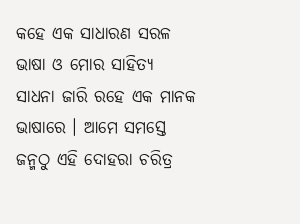କହେ ଏକ ସାଧାରଣ ସରଳ ଭାଷା ଓ ମୋର ସାହିତ୍ୟ ସାଧନା ଜାରି ରହେ ଏକ ମାନକ ଭାଷାରେ । ଆମେ ସମସ୍ତେ ଜନ୍ମଠୁ ଏହି ଦୋହରା ଚରିତ୍ର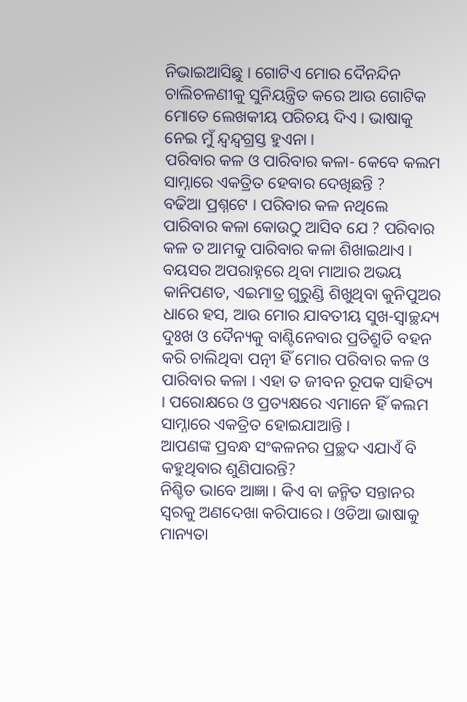ନିଭାଇଆସିଛୁ । ଗୋଟିଏ ମୋର ଦୈନନ୍ଦିନ ଚାଲିଚଳଣୀକୁ ସୁନିୟନ୍ତ୍ରିତ କରେ ଆଉ ଗୋଟିକ ମୋତେ ଲେଖକୀୟ ପରିଚୟ ଦିଏ । ଭାଷାକୁ ନେଇ ମୁଁ ନ୍ଦ୍ୱନ୍ଦ୍ୱଗ୍ରସ୍ତ ହୁଏନା ।
ପରିବାର କଳ ଓ ପାରିବାର କଳା- କେବେ କଲମ ସାମ୍ନାରେ ଏକତ୍ରିତ ହେବାର ଦେଖିଛନ୍ତି ?
ବଢିଆ ପ୍ରଶ୍ନଟେ । ପରିବାର କଳ ନଥିଲେ ପାରିବାର କଳା କୋଉଠୁ ଆସିବ ଯେ ? ପରିବାର କଳ ତ ଆମକୁ ପାରିବାର କଳା ଶିଖାଇଥାଏ । ବୟସର ଅପରାହ୍ନରେ ଥିବା ମାଆର ଅଭୟ କାନିପଣତ, ଏଇମାତ୍ର ଗୁରୁଣ୍ଡି ଶିଖୁଥିବା କୁନିପୁଅର ଧାରେ ହସ, ଆଉ ମୋର ଯାବତୀୟ ସୁଖ-ସ୍ୱାଚ୍ଛନ୍ଦ୍ୟ ଦୁଃଖ ଓ ଦୈନ୍ୟକୁ ବାଣ୍ଟିନେବାର ପ୍ରତିଶ୍ରୁତି ବହନ କରି ଚାଲିଥିବା ପତ୍ନୀ ହିଁ ମୋର ପରିବାର କଳ ଓ ପାରିବାର କଳା । ଏହା ତ ଜୀବନ ରୂପକ ସାହିତ୍ୟ । ପରୋକ୍ଷରେ ଓ ପ୍ରତ୍ୟକ୍ଷରେ ଏମାନେ ହିଁ କଲମ ସାମ୍ନାରେ ଏକତ୍ରିତ ହୋଇଯାଆନ୍ତି ।
ଆପଣଙ୍କ ପ୍ରବନ୍ଧ ସଂକଳନର ପ୍ରଚ୍ଛଦ ଏଯାଏଁ ବି କହୁଥିବାର ଶୁଣିପାରନ୍ତି?
ନିଶ୍ଚିତ ଭାବେ ଆଜ୍ଞା । କିଏ ବା ଜନ୍ମିତ ସନ୍ତାନର ସ୍ୱରକୁ ଅଣଦେଖା କରିପାରେ । ଓଡିଆ ଭାଷାକୁ ମାନ୍ୟତା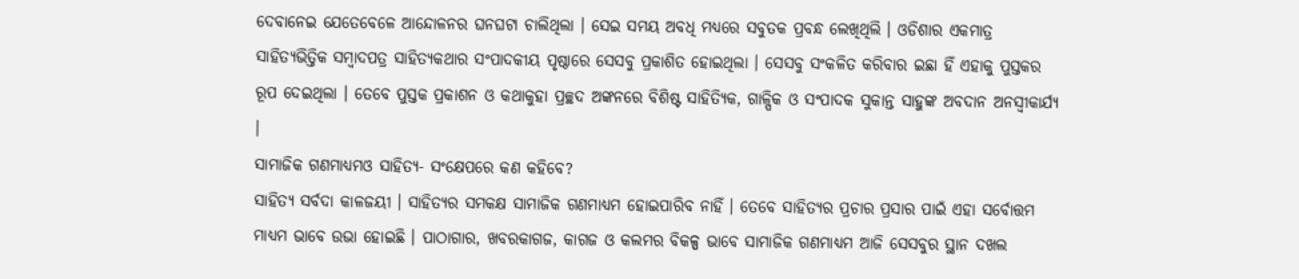ଦେବାନେଇ ଯେତେବେଳେ ଆନ୍ଦୋଳନର ଘନଘଟା ଚାଲିଥିଲା । ସେଇ ସମୟ ଅବଧି ମଧ୍ୟରେ ସବୁତକ ପ୍ରବନ୍ଧ ଲେଖିଥିଲି । ଓଡିଶାର ଏକମାତ୍ର ସାହିତ୍ୟଭିତ୍ତିକ ସମ୍ବାଦପତ୍ର ସାହିତ୍ୟକଥାର ସଂପାଦକୀୟ ପୃଷ୍ଠାରେ ସେସବୁ ପ୍ରକାଶିତ ହୋଇଥିଲା । ସେସବୁ ସଂକଳିତ କରିବାର ଇଛା ହିଁ ଏହାକୁ ପୁସ୍ତକର ରୂପ ଦେଇଥିଲା । ତେବେ ପୁସ୍ତକ ପ୍ରକାଶନ ଓ କଥାକୁହା ପ୍ରଚ୍ଛଦ ଅଙ୍କନରେ ବିଶିଷ୍ଟ ସାହିତ୍ୟିକ, ଗାଳ୍ପିକ ଓ ସଂପାଦକ ସୁକାନ୍ତ ସାହୁଙ୍କ ଅବଦାନ ଅନସ୍ୱୀକାର୍ଯ୍ୟ ।
ସାମାଜିକ ଗଣମାଧ୍ୟମଓ ସାହିତ୍ୟ- ସଂକ୍ଷେପରେ କଣ କହିବେ?
ସାହିତ୍ୟ ସର୍ବଦା କାଳଜୟୀ । ସାହିତ୍ୟର ସମକକ୍ଷ ସାମାଜିକ ଗଣମାଧ୍ୟମ ହୋଇପାରିବ ନାହିଁ । ତେବେ ସାହିତ୍ୟର ପ୍ରଚାର ପ୍ରସାର ପାଇଁ ଏହା ସର୍ବୋତ୍ତମ ମାଧ୍ୟମ ଭାବେ ଉଭା ହୋଇଛି । ପାଠାଗାର, ଖବରକାଗଜ, କାଗଜ ଓ କଲମର ବିକଳ୍ପ ଭାବେ ସାମାଜିକ ଗଣମାଧ୍ୟମ ଆଜି ସେସବୁର ସ୍ଥାନ ଦଖଲ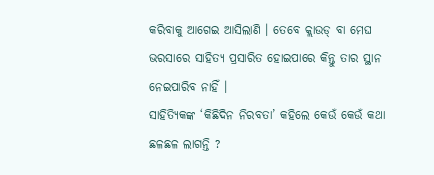କରିବାକୁ ଆଗେଇ ଆସିଲାଣି । ତେବେ କ୍ଲାଉଡ୍ ବା ମେଘ ଭରସାରେ ସାହିତ୍ୟ ପ୍ରସାରିତ ହୋଇପାରେ କିନ୍ତୁ ତାର ସ୍ଥାନ ନେଇପାରିବ ନାହିଁ ।
ସାହିତ୍ୟିକଙ୍କ ‘କିଛିଦିନ ନିରବତା’ କହିଲେ କେଉଁ କେଉଁ କଥା ଛଳଛଳ ଲାଗନ୍ତି ?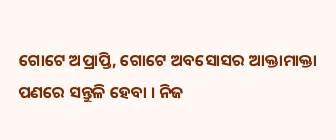ଗୋଟେ ଅପ୍ରାପ୍ତି, ଗୋଟେ ଅବସୋସର ଆକ୍ତାମାକ୍ତା ପଣରେ ସନ୍ତୁଳି ହେବା । ନିଜ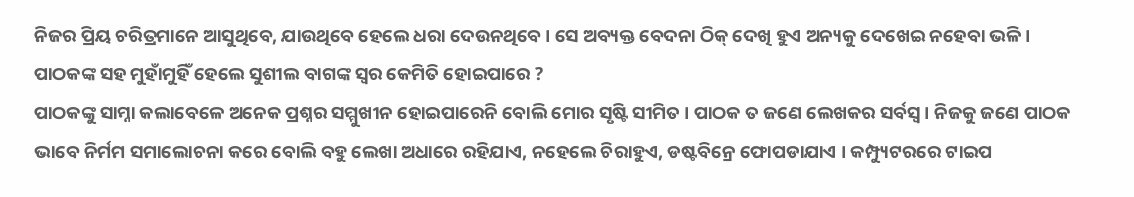ନିଜର ପ୍ରିୟ ଚରିତ୍ରମାନେ ଆସୁଥିବେ, ଯାଉଥିବେ ହେଲେ ଧରା ଦେଉନଥିବେ । ସେ ଅବ୍ୟକ୍ତ ବେଦନା ଠିକ୍ ଦେଖି ହୁଏ ଅନ୍ୟକୁ ଦେଖେଇ ନହେବା ଭଳି ।
ପାଠକଙ୍କ ସହ ମୁହାଁମୁହିଁ ହେଲେ ସୁଶୀଲ ବାଗଙ୍କ ସ୍ୱର କେମିତି ହୋଇପାରେ ?
ପାଠକଙ୍କୁ ସାମ୍ନା କଲାବେଳେ ଅନେକ ପ୍ରଶ୍ନର ସମ୍ମୁଖୀନ ହୋଇପାରେନି ବୋଲି ମୋର ସୃଷ୍ଟି ସୀମିତ । ପାଠକ ତ ଜଣେ ଲେଖକର ସର୍ବସ୍ୱ । ନିଜକୁ ଜଣେ ପାଠକ ଭାବେ ନିର୍ମମ ସମାଲୋଚନା କରେ ବୋଲି ବହୁ ଲେଖା ଅଧାରେ ରହିଯାଏ, ନହେଲେ ଚିରାହୁଏ, ଡଷ୍ଟବିନ୍ରେ ଫୋପଡାଯାଏ । କମ୍ପ୍ୟୁଟରରେ ଟାଇପ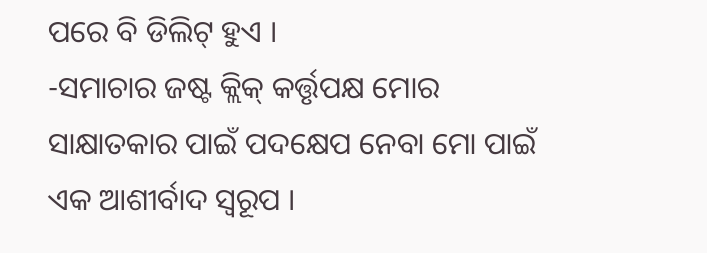ପରେ ବି ଡିଲିଟ୍ ହୁଏ ।
-ସମାଚାର ଜଷ୍ଟ କ୍ଲିକ୍ କର୍ତ୍ତୃପକ୍ଷ ମୋର ସାକ୍ଷାତକାର ପାଇଁ ପଦକ୍ଷେପ ନେବା ମୋ ପାଇଁ ଏକ ଆଶୀର୍ବାଦ ସ୍ୱରୂପ ।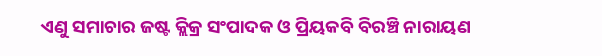ଏଣୁ ସମାଚାର ଜଷ୍ଟ କ୍ଲିକ୍ର ସଂପାଦକ ଓ ପ୍ରିୟକବି ବିରଞ୍ଚି ନାରାୟଣ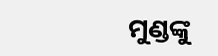ମୁଣ୍ଡଙ୍କୁ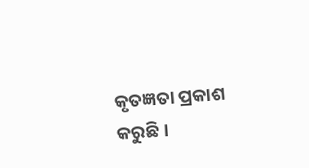କୃତଜ୍ଞତା ପ୍ରକାଶ କରୁଛି ।